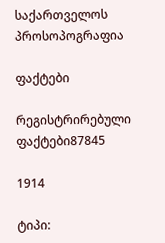საქართველოს პროსოპოგრაფია

ფაქტები

რეგისტრირებული ფაქტები87845

1914

ტიპი: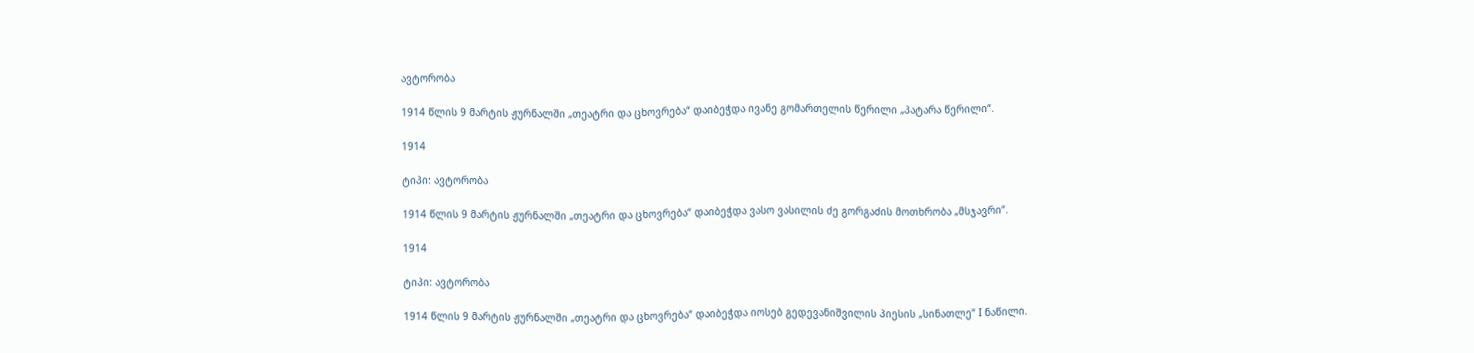ავტორობა

1914 წლის 9 მარტის ჟურნალში „თეატრი და ცხოვრება“ დაიბეჭდა ივანე გომართელის წერილი „პატარა წერილი“.

1914

ტიპი: ავტორობა

1914 წლის 9 მარტის ჟურნალში „თეატრი და ცხოვრება“ დაიბეჭდა ვასო ვასილის ძე გორგაძის მოთხრობა „მსჯავრი“.

1914

ტიპი: ავტორობა

1914 წლის 9 მარტის ჟურნალში „თეატრი და ცხოვრება“ დაიბეჭდა იოსებ გედევანიშვილის პიესის „სინათლე“ I ნაწილი.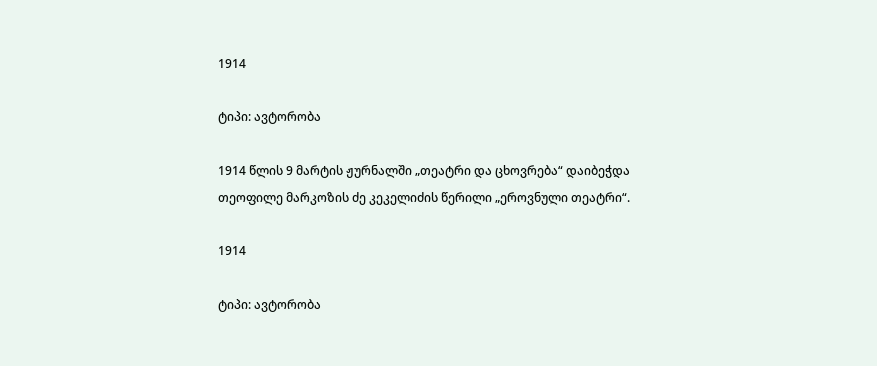1914

ტიპი: ავტორობა

1914 წლის 9 მარტის ჟურნალში „თეატრი და ცხოვრება“ დაიბეჭდა თეოფილე მარკოზის ძე კეკელიძის წერილი „ეროვნული თეატრი“.

1914

ტიპი: ავტორობა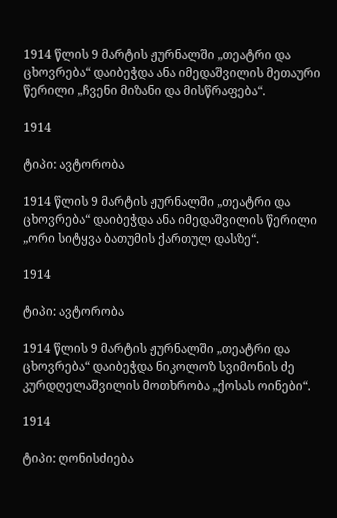1914 წლის 9 მარტის ჟურნალში „თეატრი და ცხოვრება“ დაიბეჭდა ანა იმედაშვილის მეთაური წერილი „ჩვენი მიზანი და მისწრაფება“.

1914

ტიპი: ავტორობა

1914 წლის 9 მარტის ჟურნალში „თეატრი და ცხოვრება“ დაიბეჭდა ანა იმედაშვილის წერილი „ორი სიტყვა ბათუმის ქართულ დასზე“.

1914

ტიპი: ავტორობა

1914 წლის 9 მარტის ჟურნალში „თეატრი და ცხოვრება“ დაიბეჭდა ნიკოლოზ სვიმონის ძე კურდღელაშვილის მოთხრობა „ქოსას ოინები“.

1914

ტიპი: ღონისძიება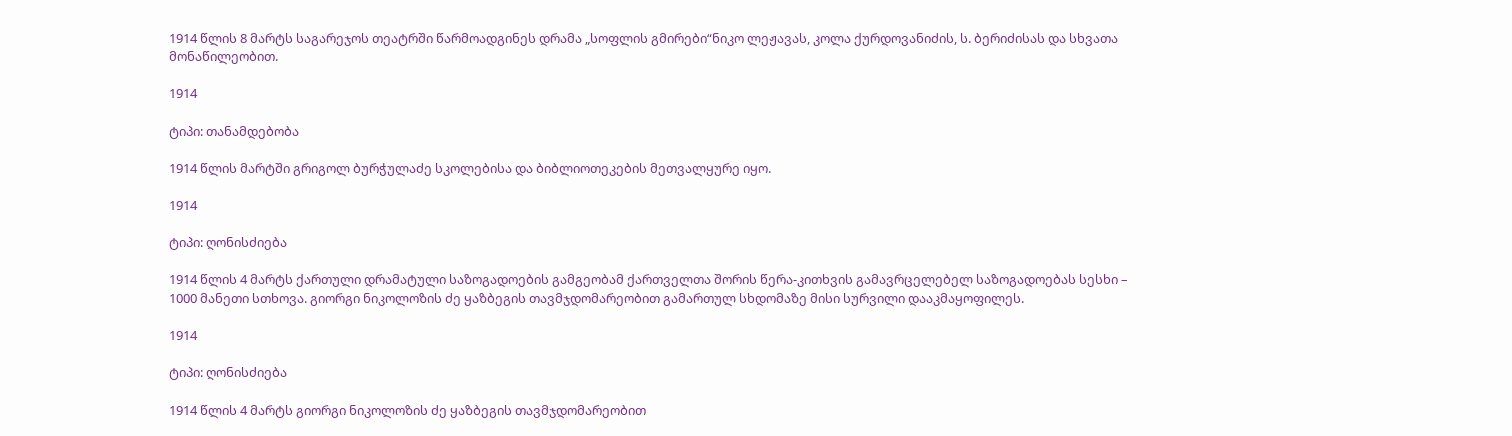1914 წლის 8 მარტს საგარეჯოს თეატრში წარმოადგინეს დრამა „სოფლის გმირები“ნიკო ლეჟავას, კოლა ქურდოვანიძის, ს. ბერიძისას და სხვათა მონაწილეობით.

1914

ტიპი: თანამდებობა

1914 წლის მარტში გრიგოლ ბურჭულაძე სკოლებისა და ბიბლიოთეკების მეთვალყურე იყო.

1914

ტიპი: ღონისძიება

1914 წლის 4 მარტს ქართული დრამატული საზოგადოების გამგეობამ ქართველთა შორის წერა-კითხვის გამავრცელებელ საზოგადოებას სესხი – 1000 მანეთი სთხოვა. გიორგი ნიკოლოზის ძე ყაზბეგის თავმჯდომარეობით გამართულ სხდომაზე მისი სურვილი დააკმაყოფილეს.

1914

ტიპი: ღონისძიება

1914 წლის 4 მარტს გიორგი ნიკოლოზის ძე ყაზბეგის თავმჯდომარეობით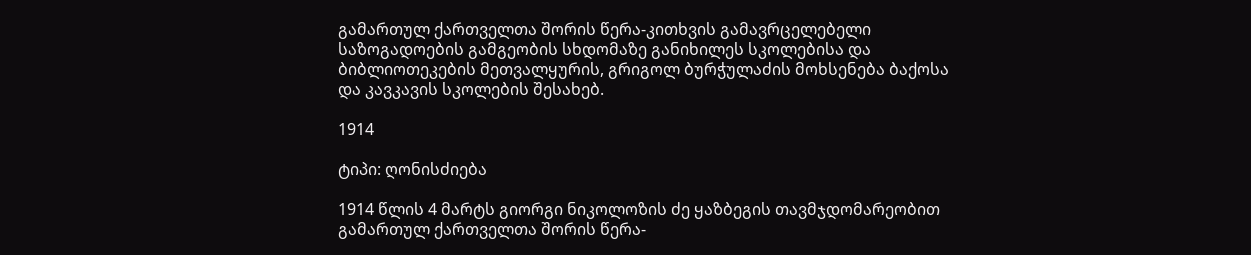გამართულ ქართველთა შორის წერა-კითხვის გამავრცელებელი საზოგადოების გამგეობის სხდომაზე განიხილეს სკოლებისა და ბიბლიოთეკების მეთვალყურის, გრიგოლ ბურჭულაძის მოხსენება ბაქოსა და კავკავის სკოლების შესახებ.

1914

ტიპი: ღონისძიება

1914 წლის 4 მარტს გიორგი ნიკოლოზის ძე ყაზბეგის თავმჯდომარეობით გამართულ ქართველთა შორის წერა-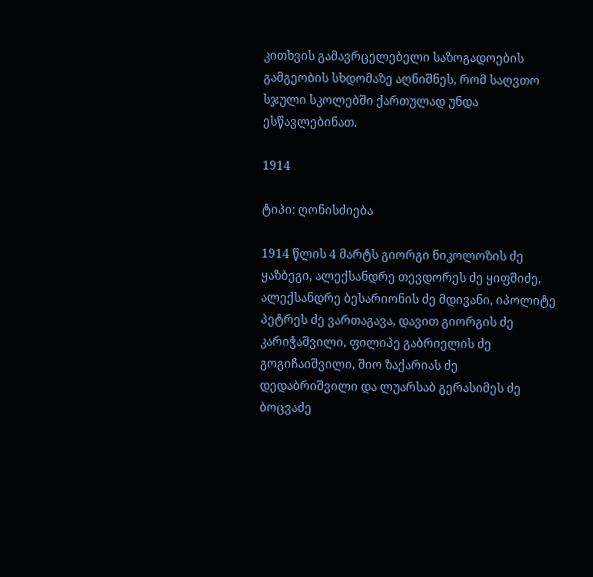კითხვის გამავრცელებელი საზოგადოების გამგეობის სხდომაზე აღნიშნეს, რომ საღვთო სჯული სკოლებში ქართულად უნდა ესწავლებინათ.

1914

ტიპი: ღონისძიება

1914 წლის 4 მარტს გიორგი ნიკოლოზის ძე ყაზბეგი, ალექსანდრე თევდორეს ძე ყიფშიძე, ალექსანდრე ბესარიონის ძე მდივანი, იპოლიტე პეტრეს ძე ვართაგავა, დავით გიორგის ძე კარიჭაშვილი, ფილიპე გაბრიელის ძე გოგიჩაიშვილი, შიო ზაქარიას ძე დედაბრიშვილი და ლუარსაბ გერასიმეს ძე ბოცვაძე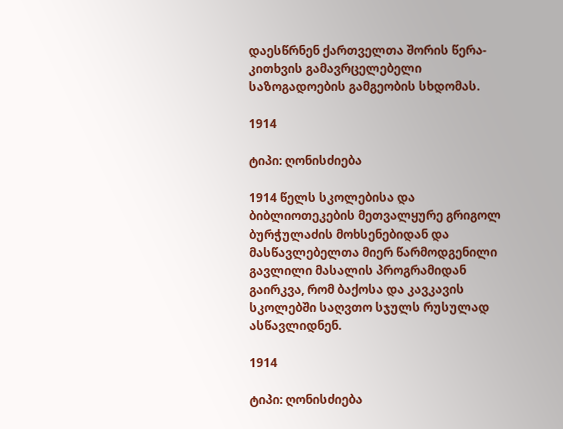დაესწრნენ ქართველთა შორის წერა-კითხვის გამავრცელებელი საზოგადოების გამგეობის სხდომას.

1914

ტიპი: ღონისძიება

1914 წელს სკოლებისა და ბიბლიოთეკების მეთვალყურე გრიგოლ ბურჭულაძის მოხსენებიდან და მასწავლებელთა მიერ წარმოდგენილი გავლილი მასალის პროგრამიდან გაირკვა, რომ ბაქოსა და კავკავის სკოლებში საღვთო სჯულს რუსულად ასწავლიდნენ.

1914

ტიპი: ღონისძიება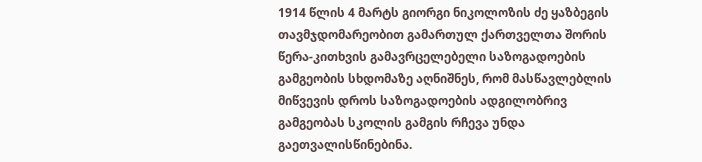1914 წლის 4 მარტს გიორგი ნიკოლოზის ძე ყაზბეგის თავმჯდომარეობით გამართულ ქართველთა შორის წერა-კითხვის გამავრცელებელი საზოგადოების გამგეობის სხდომაზე აღნიშნეს, რომ მასწავლებლის მიწვევის დროს საზოგადოების ადგილობრივ გამგეობას სკოლის გამგის რჩევა უნდა გაეთვალისწინებინა.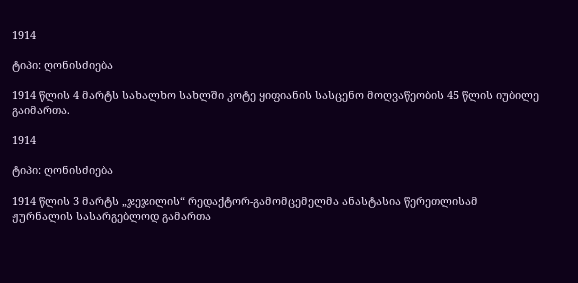1914

ტიპი: ღონისძიება

1914 წლის 4 მარტს სახალხო სახლში კოტე ყიფიანის სასცენო მოღვაწეობის 45 წლის იუბილე გაიმართა.

1914

ტიპი: ღონისძიება

1914 წლის 3 მარტს „ჯეჯილის“ რედაქტორ-გამომცემელმა ანასტასია წერეთლისამ ჟურნალის სასარგებლოდ გამართა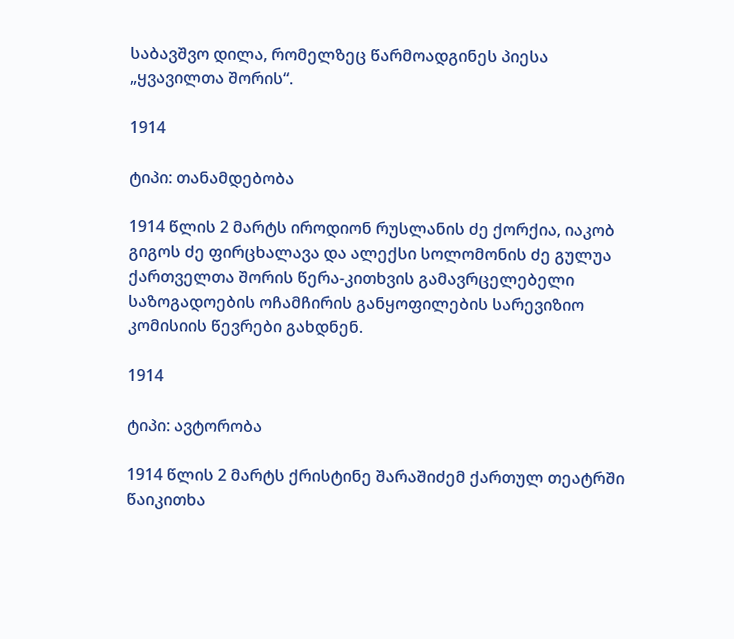საბავშვო დილა, რომელზეც წარმოადგინეს პიესა „ყვავილთა შორის“.

1914

ტიპი: თანამდებობა

1914 წლის 2 მარტს იროდიონ რუსლანის ძე ქორქია, იაკობ გიგოს ძე ფირცხალავა და ალექსი სოლომონის ძე გულუა ქართველთა შორის წერა-კითხვის გამავრცელებელი საზოგადოების ოჩამჩირის განყოფილების სარევიზიო კომისიის წევრები გახდნენ.

1914

ტიპი: ავტორობა

1914 წლის 2 მარტს ქრისტინე შარაშიძემ ქართულ თეატრში წაიკითხა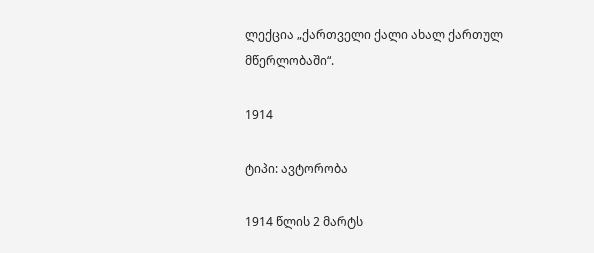ლექცია „ქართველი ქალი ახალ ქართულ მწერლობაში“.

1914

ტიპი: ავტორობა

1914 წლის 2 მარტს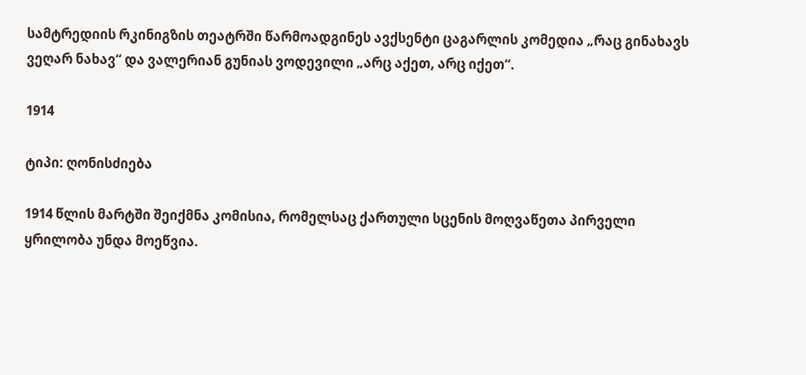სამტრედიის რკინიგზის თეატრში წარმოადგინეს ავქსენტი ცაგარლის კომედია „რაც გინახავს ვეღარ ნახავ“ და ვალერიან გუნიას ვოდევილი „არც აქეთ, არც იქეთ“.

1914

ტიპი: ღონისძიება

1914 წლის მარტში შეიქმნა კომისია, რომელსაც ქართული სცენის მოღვაწეთა პირველი ყრილობა უნდა მოეწვია.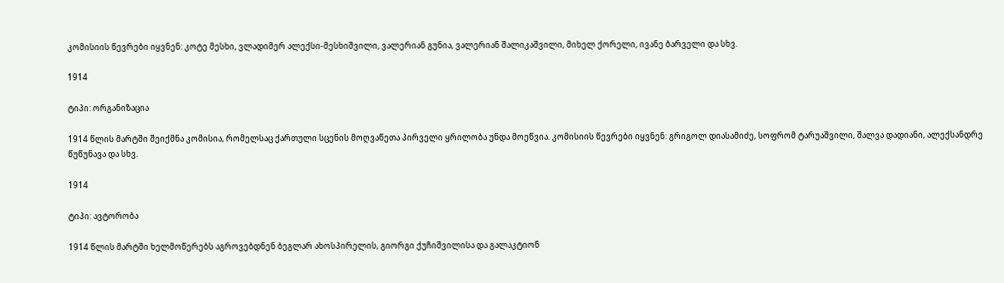კომისიის წევრები იყვნენ: კოტე მესხი, ვლადიმერ ალექსი-მესხიშვილი, ვალერიან გუნია, ვალერიან შალიკაშვილი, მიხელ ქორელი, ივანე ბარველი და სხვ.

1914

ტიპი: ორგანიზაცია

1914 წლის მარტში შეიქმნა კომისია, რომელსაც ქართული სცენის მოღვაწეთა პირველი ყრილობა უნდა მოეწვია. კომისიის წევრები იყვნენ: გრიგოლ დიასამიძე, სოფრომ ტარუაშვილი, შალვა დადიანი, ალექსანდრე წუწუნავა და სხვ.

1914

ტიპი: ავტორობა

1914 წლის მარტში ხელმოწერებს აგროვებდნენ ბეგლარ ახოსპირელის, გიორგი ქუჩიშვილისა და გალაკტიონ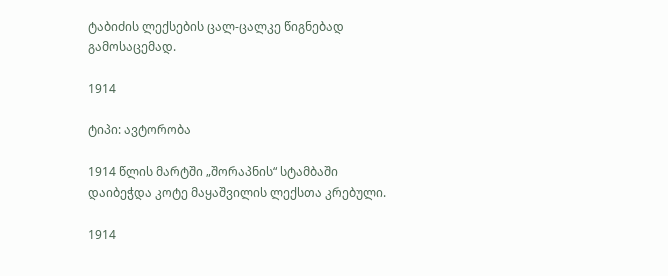ტაბიძის ლექსების ცალ-ცალკე წიგნებად გამოსაცემად.

1914

ტიპი: ავტორობა

1914 წლის მარტში „შორაპნის“ სტამბაში დაიბეჭდა კოტე მაყაშვილის ლექსთა კრებული.

1914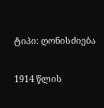ტიპი: ღონისძიება

1914 წლის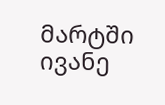მარტში ივანე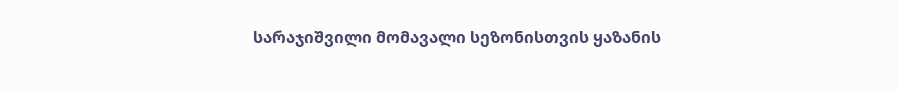სარაჯიშვილი მომავალი სეზონისთვის ყაზანის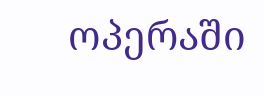ოპერაში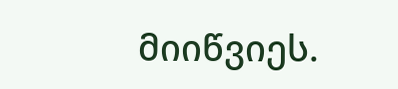მიიწვიეს.